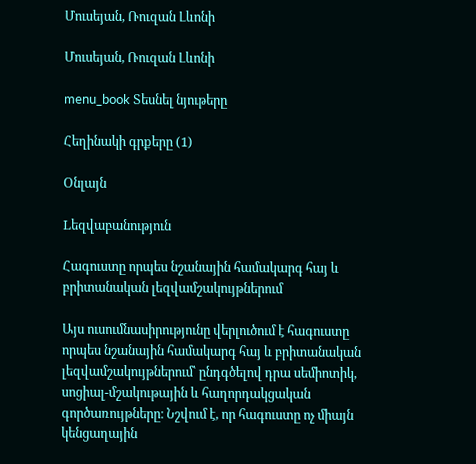Մուսեյան, Ռուզան Լևոնի

Մուսեյան, Ռուզան Լևոնի

menu_book Տեսնել նյութերը

Հեղինակի գրքերը (1)

Օնլայն

Lեզվաբանություն

Հագուստը որպես նշանային համակարգ հայ և բրիտանական լեզվամշակույթներում

Այս ուսումնասիրությունը վերլուծում է հագուստը որպես նշանային համակարգ հայ և բրիտանական լեզվամշակույթներում՝ ընդգծելով դրա սեմիոտիկ, սոցիալ-մշակութային և հաղորդակցական գործառույթները։ Նշվում է, որ հագուստը ոչ միայն կենցաղային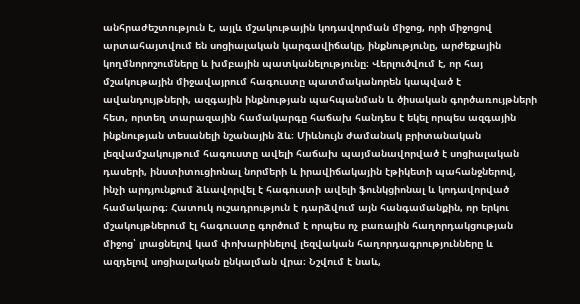անհրաժեշտություն է, այլև մշակութային կոդավորման միջոց, որի միջոցով արտահայտվում են սոցիալական կարգավիճակը, ինքնությունը, արժեքային կողմնորոշումները և խմբային պատկանելությունը։ Վերլուծվում է, որ հայ մշակութային միջավայրում հագուստը պատմականորեն կապված է ավանդույթների, ազգային ինքնության պահպանման և ծիսական գործառույթների հետ, որտեղ տարազային համակարգը հաճախ հանդես է եկել որպես ազգային ինքնության տեսանելի նշանային ձև։ Միևնույն ժամանակ բրիտանական լեզվամշակույթում հագուստը ավելի հաճախ պայմանավորված է սոցիալական դասերի, ինստիտուցիոնալ նորմերի և իրավիճակային էթիկետի պահանջներով, ինչի արդյունքում ձևավորվել է հագուստի ավելի ֆունկցիոնալ և կոդավորված համակարգ։ Հատուկ ուշադրություն է դարձվում այն հանգամանքին, որ երկու մշակույթներում էլ հագուստը գործում է որպես ոչ բառային հաղորդակցության միջոց՝ լրացնելով կամ փոխարինելով լեզվական հաղորդագրությունները և ազդելով սոցիալական ընկալման վրա։ Նշվում է նաև,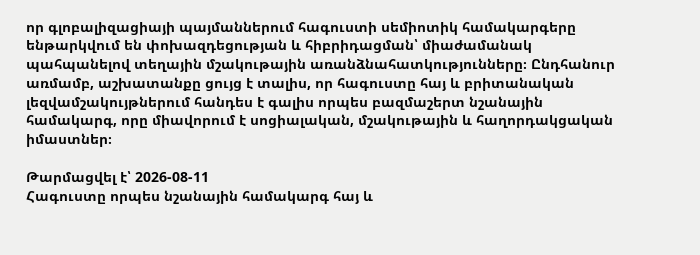որ գլոբալիզացիայի պայմաններում հագուստի սեմիոտիկ համակարգերը ենթարկվում են փոխազդեցության և հիբրիդացման՝ միաժամանակ պահպանելով տեղային մշակութային առանձնահատկությունները։ Ընդհանուր առմամբ, աշխատանքը ցույց է տալիս, որ հագուստը հայ և բրիտանական լեզվամշակույթներում հանդես է գալիս որպես բազմաշերտ նշանային համակարգ, որը միավորում է սոցիալական, մշակութային և հաղորդակցական իմաստներ։

Թարմացվել է՝ 2026-08-11
Հագուստը որպես նշանային համակարգ հայ և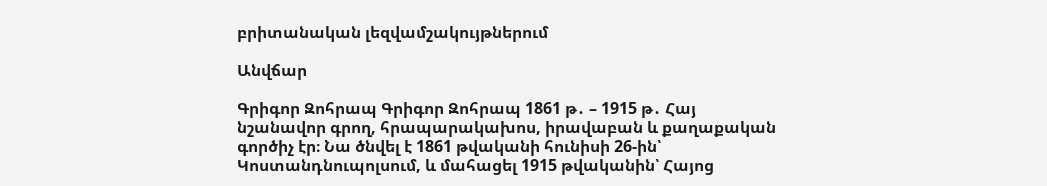բրիտանական լեզվամշակույթներում

Անվճար

Գրիգոր Զոհրապ Գրիգոր Զոհրապ 1861 թ․ – 1915 թ․ Հայ նշանավոր գրող, հրապարակախոս, իրավաբան և քաղաքական գործիչ էր։ Նա ծնվել է 1861 թվականի հունիսի 26-ին՝ Կոստանդնուպոլսում, և մահացել 1915 թվականին՝ Հայոց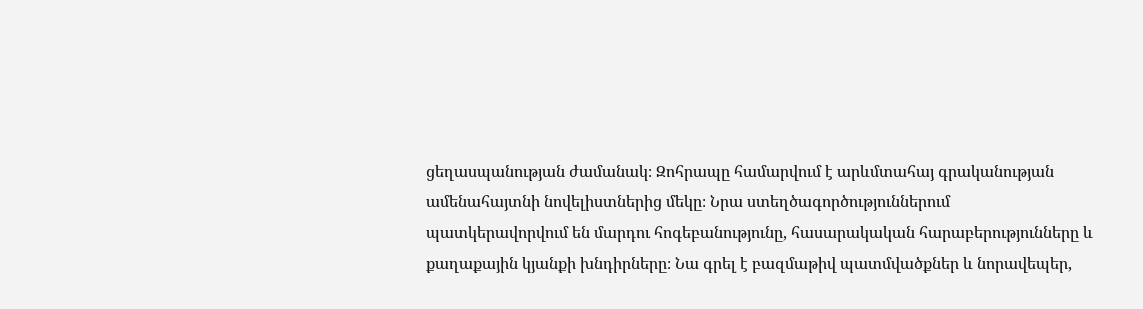ցեղասպանության ժամանակ։ Զոհրապը համարվում է արևմտահայ գրականության ամենահայտնի նովելիստներից մեկը։ Նրա ստեղծագործություններում պատկերավորվում են մարդու հոգեբանությունը, հասարակական հարաբերությունները և քաղաքային կյանքի խնդիրները։ Նա գրել է բազմաթիվ պատմվածքներ և նորավեպեր,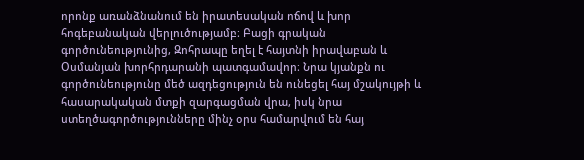որոնք առանձնանում են իրատեսական ոճով և խոր հոգեբանական վերլուծությամբ։ Բացի գրական գործունեությունից, Զոհրապը եղել է հայտնի իրավաբան և Օսմանյան խորհրդարանի պատգամավոր։ Նրա կյանքն ու գործունեությունը մեծ ազդեցություն են ունեցել հայ մշակույթի և հասարակական մտքի զարգացման վրա, իսկ նրա ստեղծագործությունները մինչ օրս համարվում են հայ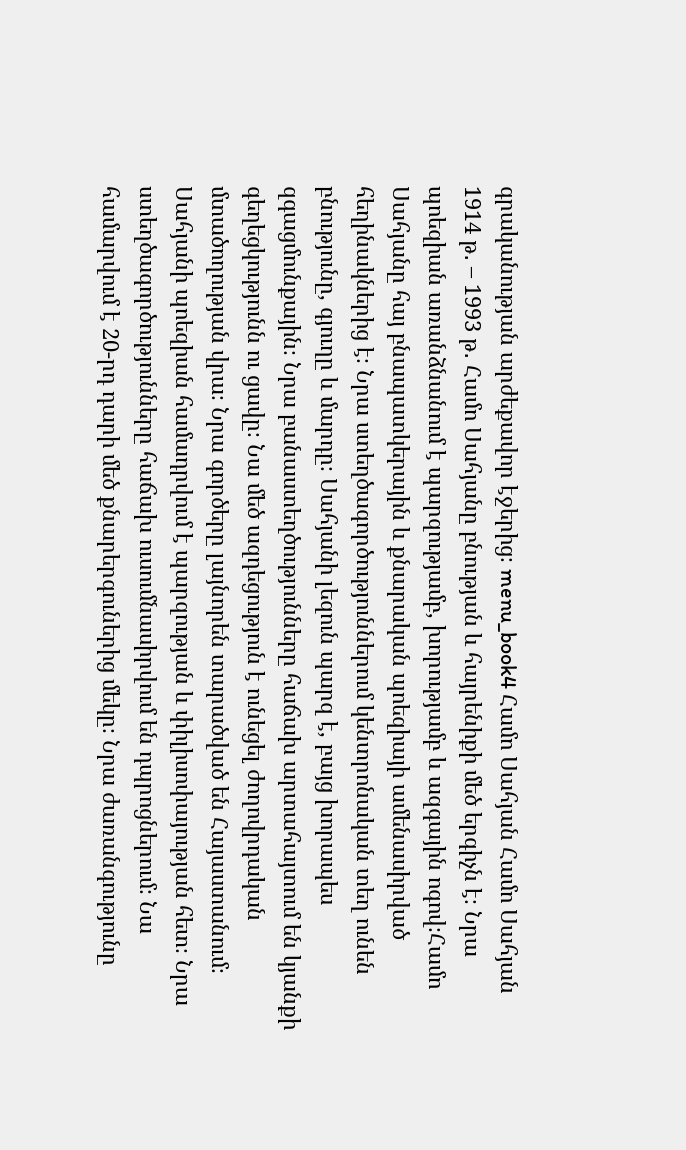գրականության արժեքավոր էջերից։ menu_book4 Համո Սահյան Համո Սահյան 1914 թ․ – 1993 թ․ Համո Սահյանը բնության և հայրենիքի մեծ երգիչն է։ Նրա պոեզիան առանձնանում է պարզությամբ, խորությամբ և ազգային ոգով։Համո Սահյանը հայ բնապատկերային և քնարական պոեզիայի ամենասիրված հեղինակներից է։ Նրա ստեղծագործություններում կենտրոնական տեղ ունեն բնությունը, գյուղը և մարդը։ Սահյանի լեզուն պարզ է, բայց խորապես զգացմունքային։ Նրա բանաստեղծությունները հաճախ արտահայտում են կյանքի գեղեցկությունն ու ցավը։ Նա մեծ ազդեցություն է ունեցել ժողովրդական մտածողության վրա։ Նրա գործերը լայնորեն տարածված են Հայաստանում։ Սահյանի պոեզիան համադրվում է պարզության և փիլիսոփայության հետ։ Նրա ստեղծագործությունները հաճախ ուսումնասիրվում են դպրոցներում։ Նա համարվում է 20-րդ դարի մեծ քնարերգուներից մեկը։ Նրա ժառանգությունը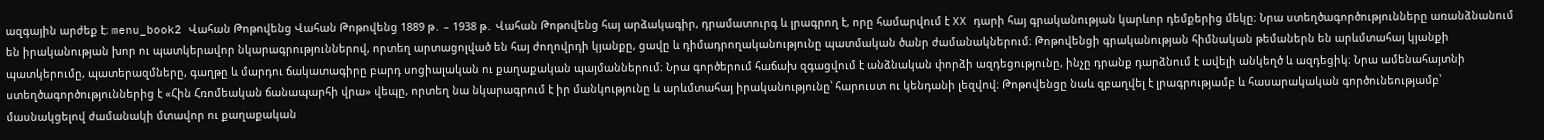ազգային արժեք է։ menu_book2 Վահան Թոթովենց Վահան Թոթովենց 1889 թ․ – 1938 թ․ Վահան Թոթովենց հայ արձակագիր, դրամատուրգ և լրագրող է, որը համարվում է XX դարի հայ գրականության կարևոր դեմքերից մեկը։ Նրա ստեղծագործությունները առանձնանում են իրականության խոր ու պատկերավոր նկարագրություններով, որտեղ արտացոլված են հայ ժողովրդի կյանքը, ցավը և դիմադրողականությունը պատմական ծանր ժամանակներում։ Թոթովենցի գրականության հիմնական թեմաներն են արևմտահայ կյանքի պատկերումը, պատերազմները, գաղթը և մարդու ճակատագիրը բարդ սոցիալական ու քաղաքական պայմաններում։ Նրա գործերում հաճախ զգացվում է անձնական փորձի ազդեցությունը, ինչը դրանք դարձնում է ավելի անկեղծ և ազդեցիկ։ Նրա ամենահայտնի ստեղծագործություններից է «Հին Հռոմեական ճանապարհի վրա» վեպը, որտեղ նա նկարագրում է իր մանկությունը և արևմտահայ իրականությունը՝ հարուստ ու կենդանի լեզվով։ Թոթովենցը նաև զբաղվել է լրագրությամբ և հասարակական գործունեությամբ՝ մասնակցելով ժամանակի մտավոր ու քաղաքական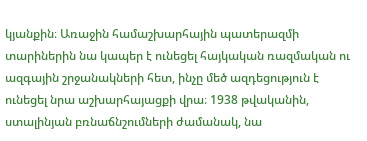կյանքին։ Առաջին համաշխարհային պատերազմի տարիներին նա կապեր է ունեցել հայկական ռազմական ու ազգային շրջանակների հետ, ինչը մեծ ազդեցություն է ունեցել նրա աշխարհայացքի վրա։ 1938 թվականին, ստալինյան բռնաճնշումների ժամանակ, նա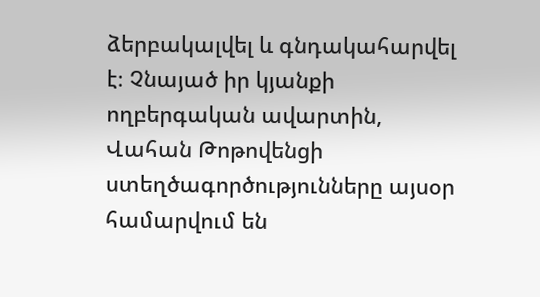ձերբակալվել և գնդակահարվել է։ Չնայած իր կյանքի ողբերգական ավարտին, Վահան Թոթովենցի ստեղծագործությունները այսօր համարվում են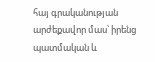հայ գրականության արժեքավոր մաս՝ իրենց պատմական և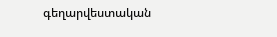գեղարվեստական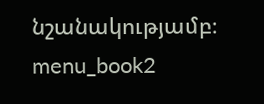նշանակությամբ։ menu_book2